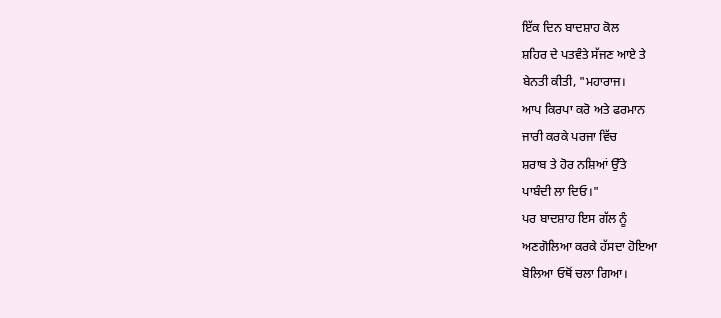ਇੱਕ ਦਿਨ ਬਾਦਸ਼ਾਹ ਕੋਲ
ਸ਼ਹਿਰ ਦੇ ਪਤਵੰਤੇ ਸੱਜਣ ਆਏ ਤੇ
ਬੇਨਤੀ ਕੀਤੀ, "ਮਹਾਰਾਜ।
ਆਪ ਕਿਰਪਾ ਕਰੋ ਅਤੇ ਫਰਮਾਨ
ਜਾਰੀ ਕਰਕੇ ਪਰਜਾ ਵਿੱਚ
ਸ਼ਰਾਬ ਤੇ ਹੋਰ ਨਸ਼ਿਆਂ ਉੱਤੇ
ਪਾਬੰਦੀ ਲਾ ਦਿਓ।"
ਪਰ ਬਾਦਸ਼ਾਹ ਇਸ ਗੱਲ ਨੂੰ
ਅਣਗੋਲਿਆ ਕਰਕੇ ਹੱਸਦਾ ਹੋਇਆ
ਬੋਲਿਆ ਓਥੋਂ ਚਲਾ ਗਿਆ।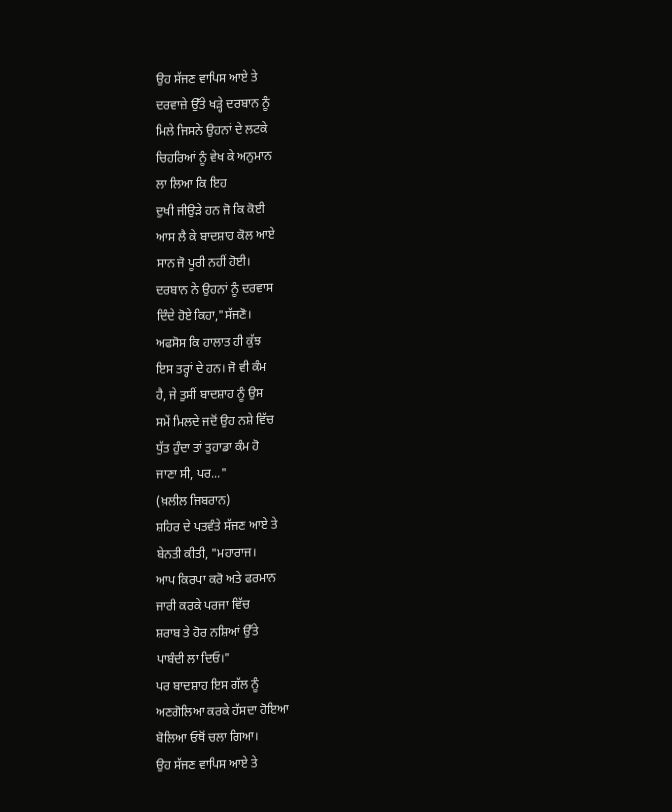ਉਹ ਸੱਜਣ ਵਾਪਿਸ ਆਏ ਤੇ
ਦਰਵਾਜ਼ੇ ਉੱਤੇ ਖੜ੍ਹੇ ਦਰਬਾਨ ਨੂੰ
ਮਿਲੇ ਜਿਸਨੇ ਉਹਨਾਂ ਦੇ ਲਟਕੇ
ਚਿਹਰਿਆਂ ਨੂੰ ਵੇਖ ਕੇ ਅਨੁਮਾਨ
ਲਾ ਲਿਆ ਕਿ ਇਹ
ਦੁਖੀ ਜੀਉੜੇ ਹਨ ਜੋ ਕਿ ਕੋਈ
ਆਸ ਲੈ ਕੇ ਬਾਦਸ਼ਾਹ ਕੋਲ ਆਏ
ਸਾਨ ਜੋ ਪੂਰੀ ਨਹੀਂ ਹੋਈ।
ਦਰਬਾਨ ਨੇ ਉਹਨਾਂ ਨੂੰ ਦਰਵਾਸ
ਦਿੰਦੇ ਹੋਏ ਕਿਹਾ,"ਸੱਜਣੋ।
ਅਫਸੋਸ ਕਿ ਹਾਲਾਤ ਹੀ ਕੁੱਝ
ਇਸ ਤਰ੍ਹਾਂ ਦੇ ਹਨ। ਜੋ ਵੀ ਕੰਮ
ਹੈ, ਜੇ ਤੁਸੀਂ ਬਾਦਸ਼ਾਹ ਨੂੰ ਉਸ
ਸਮੇਂ ਮਿਲਦੇ ਜਦੋਂ ਉਹ ਨਸ਼ੇ ਵਿੱਚ
ਧੁੱਤ ਹੁੰਦਾ ਤਾਂ ਤੁਹਾਡਾ ਕੰਮ ਹੋ
ਜਾਣਾ ਸੀ, ਪਰ..."
(ਖ਼ਲੀਲ ਜਿਬਰਾਨ)
ਸ਼ਹਿਰ ਦੇ ਪਤਵੰਤੇ ਸੱਜਣ ਆਏ ਤੇ
ਬੇਨਤੀ ਕੀਤੀ, "ਮਹਾਰਾਜ।
ਆਪ ਕਿਰਪਾ ਕਰੋ ਅਤੇ ਫਰਮਾਨ
ਜਾਰੀ ਕਰਕੇ ਪਰਜਾ ਵਿੱਚ
ਸ਼ਰਾਬ ਤੇ ਹੋਰ ਨਸ਼ਿਆਂ ਉੱਤੇ
ਪਾਬੰਦੀ ਲਾ ਦਿਓ।"
ਪਰ ਬਾਦਸ਼ਾਹ ਇਸ ਗੱਲ ਨੂੰ
ਅਣਗੋਲਿਆ ਕਰਕੇ ਹੱਸਦਾ ਹੋਇਆ
ਬੋਲਿਆ ਓਥੋਂ ਚਲਾ ਗਿਆ।
ਉਹ ਸੱਜਣ ਵਾਪਿਸ ਆਏ ਤੇ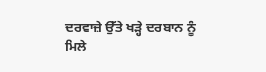ਦਰਵਾਜ਼ੇ ਉੱਤੇ ਖੜ੍ਹੇ ਦਰਬਾਨ ਨੂੰ
ਮਿਲੇ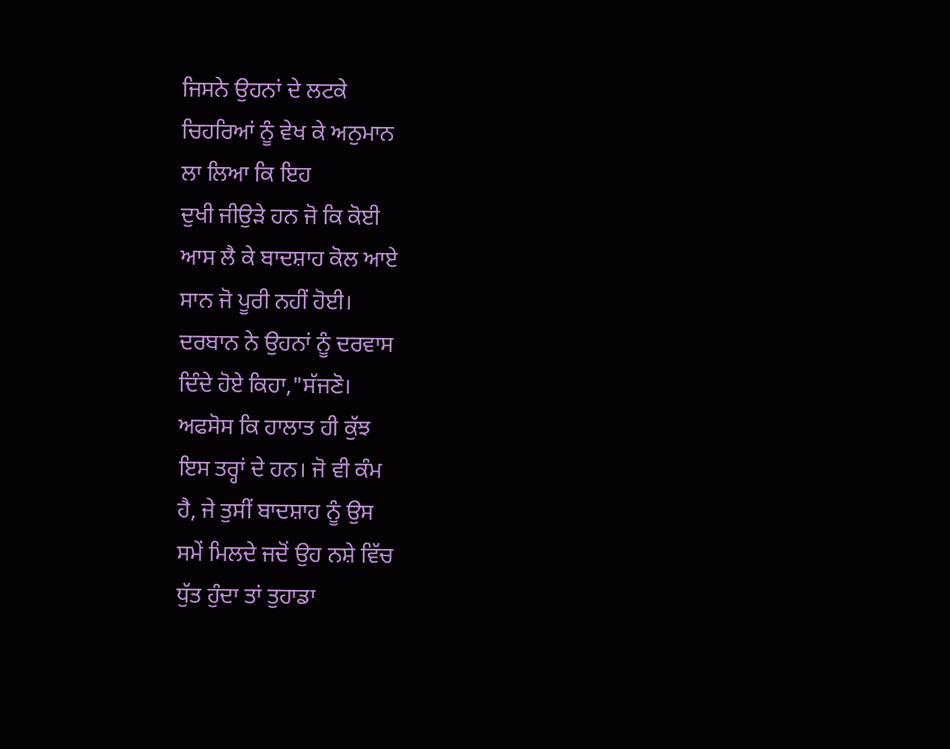ਜਿਸਨੇ ਉਹਨਾਂ ਦੇ ਲਟਕੇ
ਚਿਹਰਿਆਂ ਨੂੰ ਵੇਖ ਕੇ ਅਨੁਮਾਨ
ਲਾ ਲਿਆ ਕਿ ਇਹ
ਦੁਖੀ ਜੀਉੜੇ ਹਨ ਜੋ ਕਿ ਕੋਈ
ਆਸ ਲੈ ਕੇ ਬਾਦਸ਼ਾਹ ਕੋਲ ਆਏ
ਸਾਨ ਜੋ ਪੂਰੀ ਨਹੀਂ ਹੋਈ।
ਦਰਬਾਨ ਨੇ ਉਹਨਾਂ ਨੂੰ ਦਰਵਾਸ
ਦਿੰਦੇ ਹੋਏ ਕਿਹਾ,"ਸੱਜਣੋ।
ਅਫਸੋਸ ਕਿ ਹਾਲਾਤ ਹੀ ਕੁੱਝ
ਇਸ ਤਰ੍ਹਾਂ ਦੇ ਹਨ। ਜੋ ਵੀ ਕੰਮ
ਹੈ, ਜੇ ਤੁਸੀਂ ਬਾਦਸ਼ਾਹ ਨੂੰ ਉਸ
ਸਮੇਂ ਮਿਲਦੇ ਜਦੋਂ ਉਹ ਨਸ਼ੇ ਵਿੱਚ
ਧੁੱਤ ਹੁੰਦਾ ਤਾਂ ਤੁਹਾਡਾ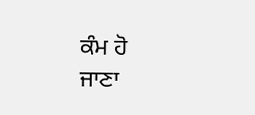ਕੰਮ ਹੋ
ਜਾਣਾ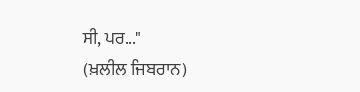ਸੀ, ਪਰ..."
(ਖ਼ਲੀਲ ਜਿਬਰਾਨ)